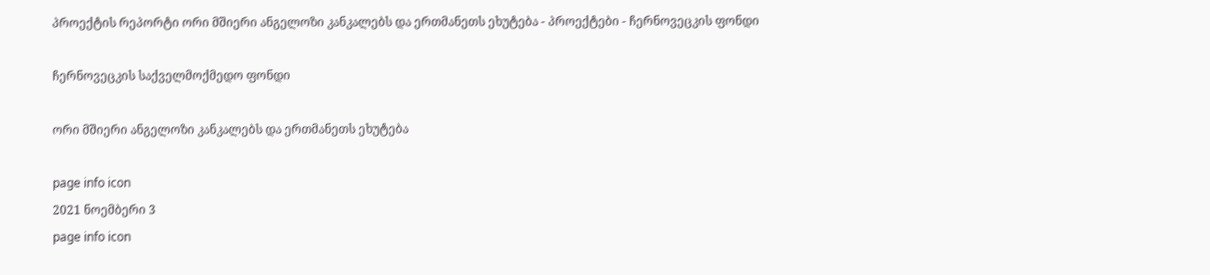პროექტის რეპორტი ორი მშიერი ანგელოზი კანკალებს და ერთმანეთს ეხუტება - პროექტები - ჩერნოვეცკის ფონდი

ჩერნოვეცკის საქველმოქმედო ფონდი

ორი მშიერი ანგელოზი კანკალებს და ერთმანეთს ეხუტება

page info icon
2021 ნოემბერი 3
page info icon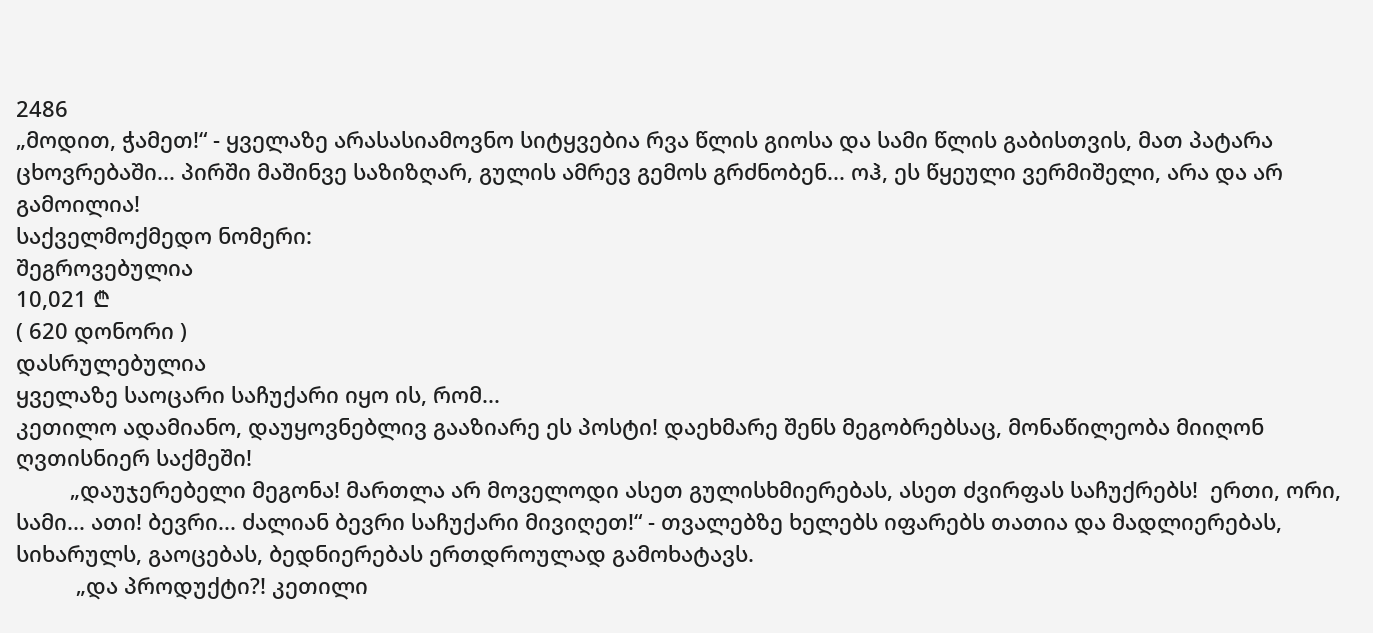2486
„მოდით, ჭამეთ!“ - ყველაზე არასასიამოვნო სიტყვებია რვა წლის გიოსა და სამი წლის გაბისთვის, მათ პატარა ცხოვრებაში... პირში მაშინვე საზიზღარ, გულის ამრევ გემოს გრძნობენ... ოჰ, ეს წყეული ვერმიშელი, არა და არ გამოილია!
საქველმოქმედო ნომერი:
შეგროვებულია
10,021 ₾
( 620 დონორი )
დასრულებულია
ყველაზე საოცარი საჩუქარი იყო ის, რომ...
კეთილო ადამიანო, დაუყოვნებლივ გააზიარე ეს პოსტი! დაეხმარე შენს მეგობრებსაც, მონაწილეობა მიიღონ ღვთისნიერ საქმეში!
         „დაუჯერებელი მეგონა! მართლა არ მოველოდი ასეთ გულისხმიერებას, ასეთ ძვირფას საჩუქრებს!  ერთი, ორი, სამი... ათი! ბევრი... ძალიან ბევრი საჩუქარი მივიღეთ!“ - თვალებზე ხელებს იფარებს თათია და მადლიერებას, სიხარულს, გაოცებას, ბედნიერებას ერთდროულად გამოხატავს.
          „და პროდუქტი?! კეთილი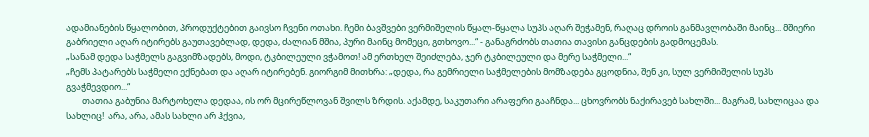ადამიანების წყალობით, პროდუქტებით გაივსო ჩვენი ოთახი. ჩემი ბავშვები ვერმიშელის წყალ-წყალა სუპს აღარ შეჭამენ, რაღაც დროის განმავლობაში მაინც... მშიერი გაბრიელი აღარ იტირებს გაუთავებლად, დედა, ძალიან მშია, პური მაინც მომეცი, გთხოვო...“ - განაგრძობს თათია თავისი განცდების გადმოცემას.
„სანამ დედა საჭმელს გაგვიმზადებს, მოდი, ტკბილეული ვჭამოთ! ამ ერთხელ შეიძლება, ჯერ ტკბილეული და მერე საჭმელი...“
„ჩემს პატარებს საჭმელი ექნებათ და აღარ იტირებენ. გიორგიმ მითხრა: „დედა, რა გემრიელი საჭმელების მომზადება გცოდნია, შენ კი, სულ ვერმიშელის სუპს გვაჭმევდიო...“
        თათია გაბუნია მარტოხელა დედაა, ის ორ მცირეწლოვან შვილს ზრდის. აქამდე, საკუთარი არაფერი გააჩნდა... ცხოვრობს ნაქირავებ სახლში... მაგრამ, სახლიცაა და სახლიც!  არა, არა, ამას სახლი არ ჰქვია,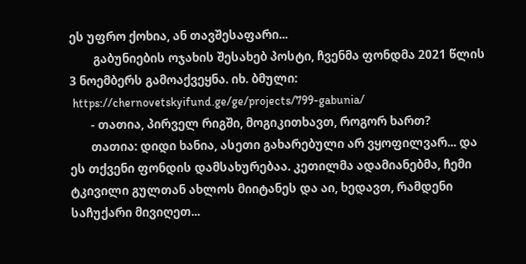ეს უფრო ქოხია, ან თავშესაფარი...
        გაბუნიების ოჯახის შესახებ პოსტი, ჩვენმა ფონდმა 2021 წლის 3 ნოემბერს გამოაქვეყნა. იხ. ბმული:
 https://chernovetskyifund.ge/ge/projects/799-gabunia/
       - თათია, პირველ რიგში, მოგიკითხავთ, როგორ ხართ?
       თათია: დიდი ხანია, ასეთი გახარებული არ ვყოფილვარ... და ეს თქვენი ფონდის დამსახურებაა. კეთილმა ადამიანებმა, ჩემი ტკივილი გულთან ახლოს მიიტანეს და აი, ხედავთ, რამდენი საჩუქარი მივიღეთ...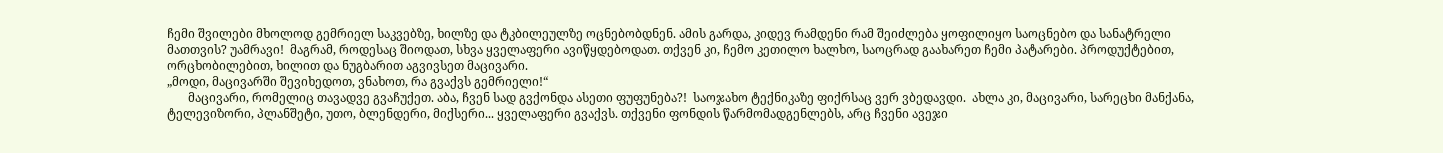ჩემი შვილები მხოლოდ გემრიელ საკვებზე, ხილზე და ტკბილეულზე ოცნებობდნენ. ამის გარდა, კიდევ რამდენი რამ შეიძლება ყოფილიყო საოცნებო და სანატრელი მათთვის? უამრავი!  მაგრამ, როდესაც შიოდათ, სხვა ყველაფერი ავიწყდებოდათ. თქვენ კი, ჩემო კეთილო ხალხო, საოცრად გაახარეთ ჩემი პატარები. პროდუქტებით, ორცხობილებით, ხილით და ნუგბარით აგვივსეთ მაცივარი.
„მოდი, მაცივარში შევიხედოთ, ვნახოთ, რა გვაქვს გემრიელი!“
       მაცივარი, რომელიც თავადვე გვაჩუქეთ. აბა, ჩვენ სად გვქონდა ასეთი ფუფუნება?!  საოჯახო ტექნიკაზე ფიქრსაც ვერ ვბედავდი.  ახლა კი, მაცივარი, სარეცხი მანქანა, ტელევიზორი, პლანშეტი, უთო, ბლენდერი, მიქსერი... ყველაფერი გვაქვს. თქვენი ფონდის წარმომადგენლებს, არც ჩვენი ავეჯი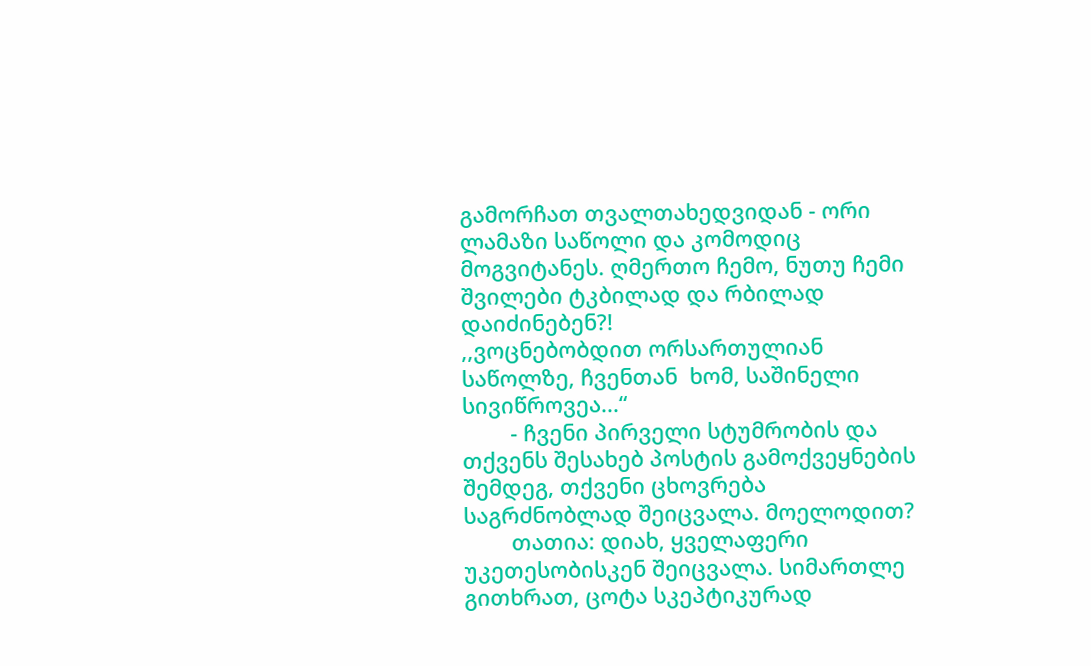გამორჩათ თვალთახედვიდან - ორი ლამაზი საწოლი და კომოდიც მოგვიტანეს. ღმერთო ჩემო, ნუთუ ჩემი შვილები ტკბილად და რბილად დაიძინებენ?!
,,ვოცნებობდით ორსართულიან საწოლზე, ჩვენთან  ხომ, საშინელი სივიწროვეა...“
        - ჩვენი პირველი სტუმრობის და თქვენს შესახებ პოსტის გამოქვეყნების შემდეგ, თქვენი ცხოვრება საგრძნობლად შეიცვალა. მოელოდით?
        თათია: დიახ, ყველაფერი უკეთესობისკენ შეიცვალა. სიმართლე გითხრათ, ცოტა სკეპტიკურად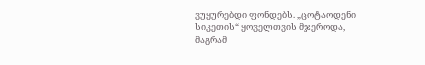ვუყურებდი ფონდებს. „ცოტაოდენი სიკეთის“ ყოველთვის მჯეროდა, მაგრამ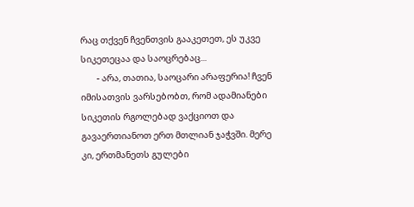რაც თქვენ ჩვენთვის გააკეთეთ, ეს უკვე სიკეთეცაა და საოცრებაც...
        - არა, თათია, საოცარი არაფერია! ჩვენ იმისათვის ვარსებობთ, რომ ადამიანები სიკეთის რგოლებად ვაქციოთ და გავაერთიანოთ ერთ მთლიან ჯაჭვში. მერე კი, ერთმანეთს გულები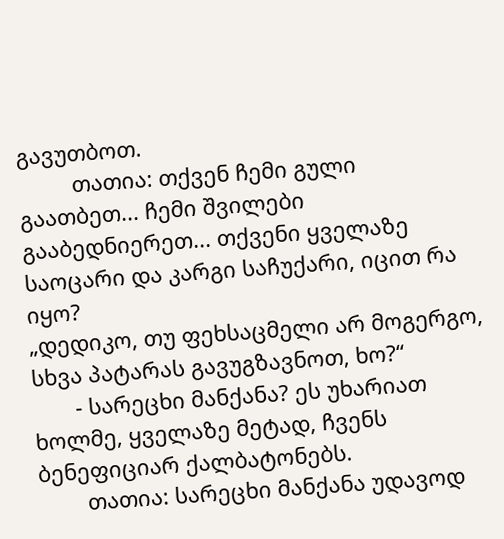გავუთბოთ.
         თათია: თქვენ ჩემი გული გაათბეთ... ჩემი შვილები გააბედნიერეთ... თქვენი ყველაზე საოცარი და კარგი საჩუქარი, იცით რა იყო?
„დედიკო, თუ ფეხსაცმელი არ მოგერგო, სხვა პატარას გავუგზავნოთ, ხო?“
       - სარეცხი მანქანა? ეს უხარიათ ხოლმე, ყველაზე მეტად, ჩვენს ბენეფიციარ ქალბატონებს.
        თათია: სარეცხი მანქანა უდავოდ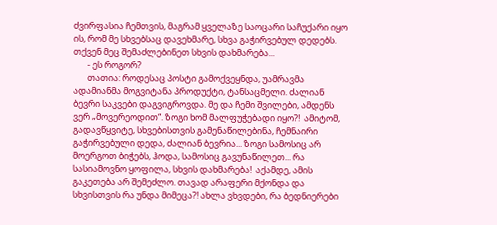ძვირფასია ჩემთვის, მაგრამ ყველაზე საოცარი საჩუქარი იყო ის, რომ მე სხვებსაც დავეხმარე, სხვა გაჭირვებულ დედებს. თქვენ მეც შემაძლებინეთ სხვის დახმარება...
       - ეს როგორ?
       თათია: როდესაც პოსტი გამოქვეყნდა, უამრავმა ადამიანმა მოგვიტანა პროდუქტი, ტანსაცმელი. ძალიან ბევრი საკვები დაგვიგროვდა. მე და ჩემი შვილები, ამდენს ვერ „მოვერეოდით“. ზოგი ხომ მალფუჭებადი იყო?!  ამიტომ, გადავწყვიტე, სხვებისთვის გამენაწილებინა, ჩემნაირი გაჭირვებული დედა, ძალიან ბევრია... ზოგი სამოსიც არ მოერგოთ ბიჭებს, ჰოდა, სამოსიც გავუნაწილეთ... რა სასიამოვნო ყოფილა, სხვის დახმარება!  აქამდე, ამის გაკეთება არ შემეძლო. თავად არაფერი მქონდა და სხვისთვის რა უნდა მიმეცა?! ახლა ვხვდები, რა ბედნიერები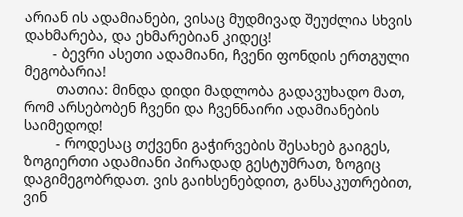არიან ის ადამიანები, ვისაც მუდმივად შეუძლია სხვის დახმარება, და ეხმარებიან კიდეც!
       - ბევრი ასეთი ადამიანი, ჩვენი ფონდის ერთგული მეგობარია!
        თათია: მინდა დიდი მადლობა გადავუხადო მათ, რომ არსებობენ ჩვენი და ჩვენნაირი ადამიანების საიმედოდ!
        - როდესაც თქვენი გაჭირვების შესახებ გაიგეს, ზოგიერთი ადამიანი პირადად გესტუმრათ, ზოგიც დაგიმეგობრდათ. ვის გაიხსენებდით, განსაკუთრებით, ვინ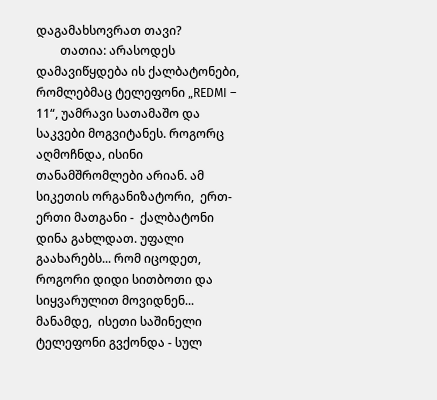დაგამახსოვრათ თავი?
        თათია: არასოდეს დამავიწყდება ის ქალბატონები, რომლებმაც ტელეფონი „REDMI – 11“, უამრავი სათამაშო და საკვები მოგვიტანეს. როგორც აღმოჩნდა, ისინი თანამშრომლები არიან. ამ სიკეთის ორგანიზატორი,  ერთ-ერთი მათგანი -  ქალბატონი დინა გახლდათ. უფალი გაახარებს... რომ იცოდეთ, როგორი დიდი სითბოთი და სიყვარულით მოვიდნენ... მანამდე,  ისეთი საშინელი ტელეფონი გვქონდა - სულ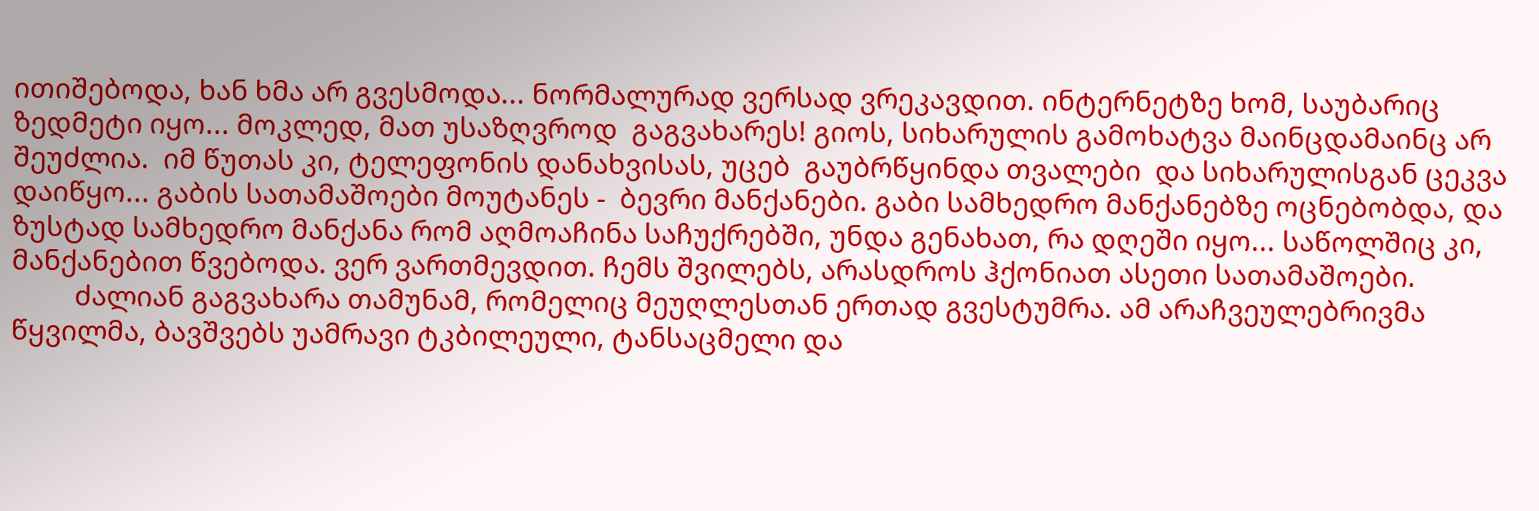ითიშებოდა, ხან ხმა არ გვესმოდა... ნორმალურად ვერსად ვრეკავდით. ინტერნეტზე ხომ, საუბარიც ზედმეტი იყო... მოკლედ, მათ უსაზღვროდ  გაგვახარეს! გიოს, სიხარულის გამოხატვა მაინცდამაინც არ შეუძლია.  იმ წუთას კი, ტელეფონის დანახვისას, უცებ  გაუბრწყინდა თვალები  და სიხარულისგან ცეკვა დაიწყო... გაბის სათამაშოები მოუტანეს -  ბევრი მანქანები. გაბი სამხედრო მანქანებზე ოცნებობდა, და ზუსტად სამხედრო მანქანა რომ აღმოაჩინა საჩუქრებში, უნდა გენახათ, რა დღეში იყო... საწოლშიც კი, მანქანებით წვებოდა. ვერ ვართმევდით. ჩემს შვილებს, არასდროს ჰქონიათ ასეთი სათამაშოები.
         ძალიან გაგვახარა თამუნამ, რომელიც მეუღლესთან ერთად გვესტუმრა. ამ არაჩვეულებრივმა წყვილმა, ბავშვებს უამრავი ტკბილეული, ტანსაცმელი და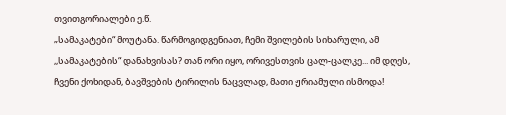თვითგორიალები ე.წ.
„სამაკატები“ მოუტანა. წარმოგიდგენიათ, ჩემი შვილების სიხარული, ამ ,,სამაკატების“ დანახვისას? თან ორი იყო, ორივესთვის ცალ-ცალკე... იმ დღეს, ჩვენი ქოხიდან, ბავშვების ტირილის ნაცვლად, მათი ჟრიამული ისმოდა!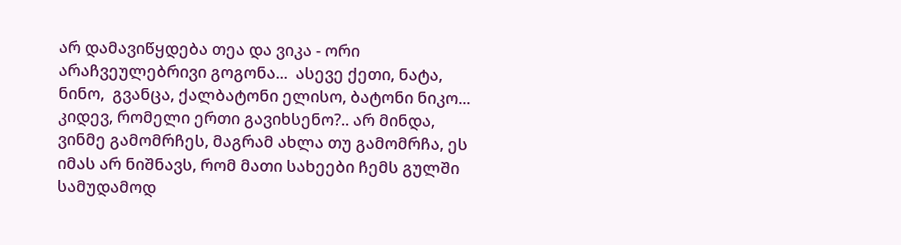არ დამავიწყდება თეა და ვიკა - ორი არაჩვეულებრივი გოგონა...  ასევე ქეთი, ნატა, ნინო,  გვანცა, ქალბატონი ელისო, ბატონი ნიკო... კიდევ, რომელი ერთი გავიხსენო?.. არ მინდა, ვინმე გამომრჩეს, მაგრამ ახლა თუ გამომრჩა, ეს იმას არ ნიშნავს, რომ მათი სახეები ჩემს გულში სამუდამოდ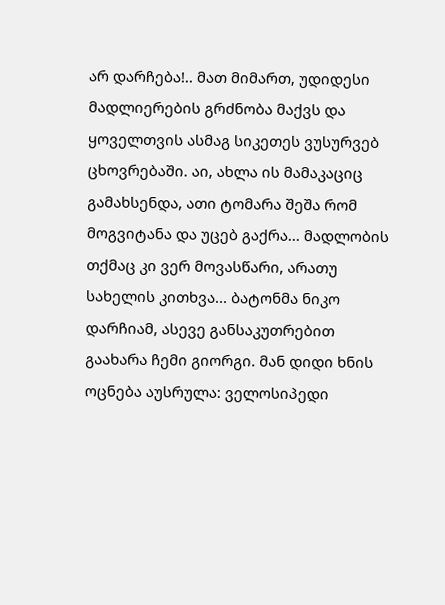არ დარჩება!.. მათ მიმართ, უდიდესი მადლიერების გრძნობა მაქვს და ყოველთვის ასმაგ სიკეთეს ვუსურვებ ცხოვრებაში. აი, ახლა ის მამაკაციც გამახსენდა, ათი ტომარა შეშა რომ მოგვიტანა და უცებ გაქრა... მადლობის თქმაც კი ვერ მოვასწარი, არათუ სახელის კითხვა... ბატონმა ნიკო დარჩიამ, ასევე განსაკუთრებით გაახარა ჩემი გიორგი. მან დიდი ხნის ოცნება აუსრულა: ველოსიპედი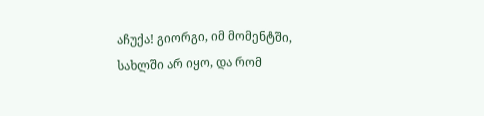აჩუქა! გიორგი, იმ მომენტში, სახლში არ იყო, და რომ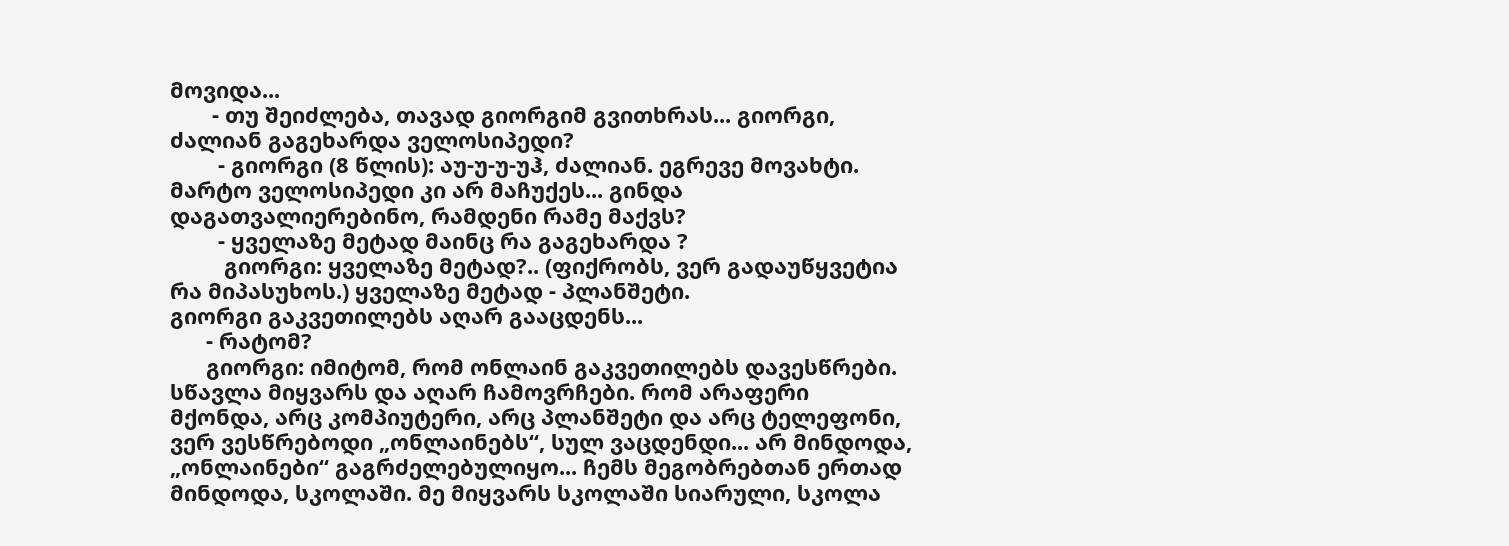მოვიდა...
       - თუ შეიძლება, თავად გიორგიმ გვითხრას... გიორგი, ძალიან გაგეხარდა ველოსიპედი?
        - გიორგი (8 წლის): აუ-უ-უ-უჰ, ძალიან. ეგრევე მოვახტი. მარტო ველოსიპედი კი არ მაჩუქეს... გინდა დაგათვალიერებინო, რამდენი რამე მაქვს?
        - ყველაზე მეტად მაინც რა გაგეხარდა ?
         გიორგი: ყველაზე მეტად?.. (ფიქრობს, ვერ გადაუწყვეტია რა მიპასუხოს.) ყველაზე მეტად - პლანშეტი.
გიორგი გაკვეთილებს აღარ გააცდენს...
      - რატომ?
      გიორგი: იმიტომ, რომ ონლაინ გაკვეთილებს დავესწრები. სწავლა მიყვარს და აღარ ჩამოვრჩები. რომ არაფერი მქონდა, არც კომპიუტერი, არც პლანშეტი და არც ტელეფონი, ვერ ვესწრებოდი „ონლაინებს“, სულ ვაცდენდი... არ მინდოდა, „ონლაინები“ გაგრძელებულიყო... ჩემს მეგობრებთან ერთად მინდოდა, სკოლაში. მე მიყვარს სკოლაში სიარული, სკოლა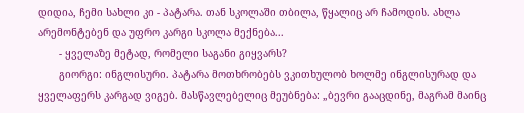დიდია, ჩემი სახლი კი - პატარა. თან სკოლაში თბილა, წყალიც არ ჩამოდის. ახლა არემონტებენ და უფრო კარგი სკოლა მექნება...
       - ყველაზე მეტად, რომელი საგანი გიყვარს?
       გიორგი: ინგლისური. პატარა მოთხრობებს ვკითხულობ ხოლმე ინგლისურად და ყველაფერს კარგად ვიგებ. მასწავლებელიც მეუბნება: „ბევრი გააცდინე, მაგრამ მაინც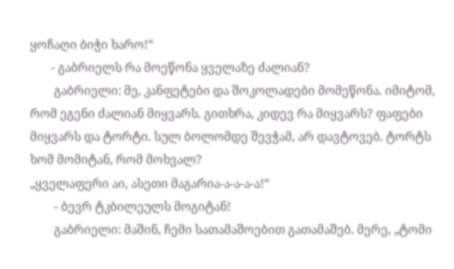ყოჩაღი ბიჭი ხარო!“
       - გაბრიელს რა მოეწონა ყველაზე ძალიან?
        გაბრიელი: მე, კანფეტები და შოკოლადები მომეწონა. იმიტომ, რომ ეგენი ძალიან მიყვარს. გითხრა, კიდევ რა მიყვარს? ფაფები მიყვარს და ტორტი. სულ ბოლომდე შევჭამ, არ დავტოვებ. ტორტს ხომ მომიტან, რომ მოხვალ?
„ყველაფერი აი, ასეთი მაგარია-ა-ა-ა-ა!“
        - ბევრ ტკბილეულს მოგიტან!
        გაბრიელი: მაშინ, ჩემი სათამაშოებით გათამაშებ. მერე, „ტომი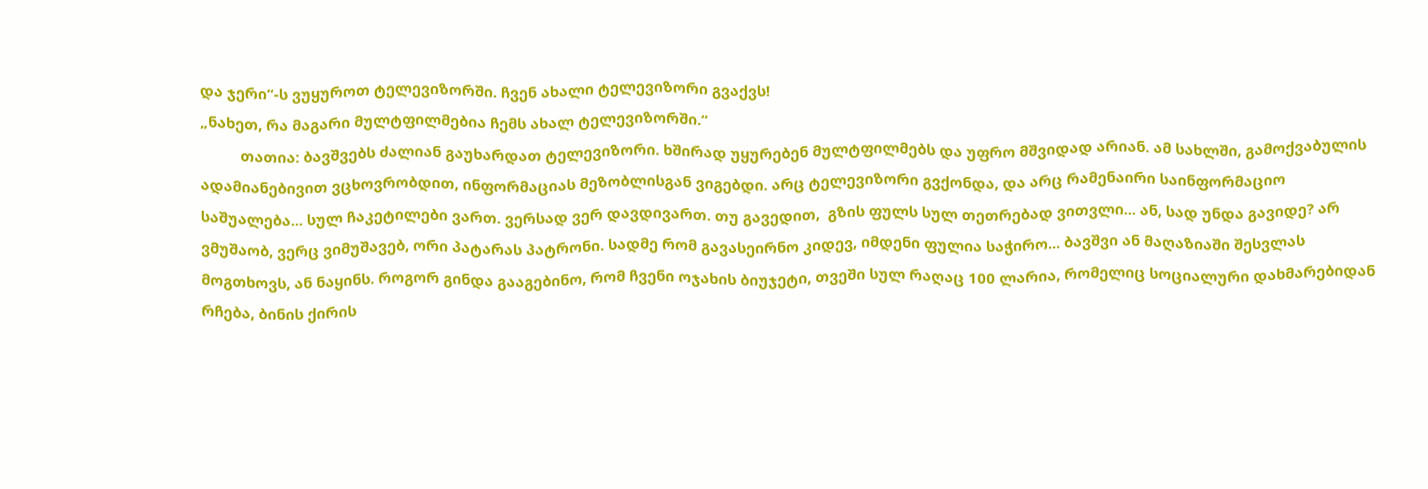და ჯერი“-ს ვუყუროთ ტელევიზორში. ჩვენ ახალი ტელევიზორი გვაქვს!
„ნახეთ, რა მაგარი მულტფილმებია ჩემს ახალ ტელევიზორში.“
          თათია: ბავშვებს ძალიან გაუხარდათ ტელევიზორი. ხშირად უყურებენ მულტფილმებს და უფრო მშვიდად არიან. ამ სახლში, გამოქვაბულის ადამიანებივით ვცხოვრობდით, ინფორმაციას მეზობლისგან ვიგებდი. არც ტელევიზორი გვქონდა, და არც რამენაირი საინფორმაციო საშუალება... სულ ჩაკეტილები ვართ. ვერსად ვერ დავდივართ. თუ გავედით,  გზის ფულს სულ თეთრებად ვითვლი... ან, სად უნდა გავიდე? არ ვმუშაობ, ვერც ვიმუშავებ, ორი პატარას პატრონი. სადმე რომ გავასეირნო კიდევ, იმდენი ფულია საჭირო... ბავშვი ან მაღაზიაში შესვლას მოგთხოვს, ან ნაყინს. როგორ გინდა გააგებინო, რომ ჩვენი ოჯახის ბიუჯეტი, თვეში სულ რაღაც 100 ლარია, რომელიც სოციალური დახმარებიდან რჩება, ბინის ქირის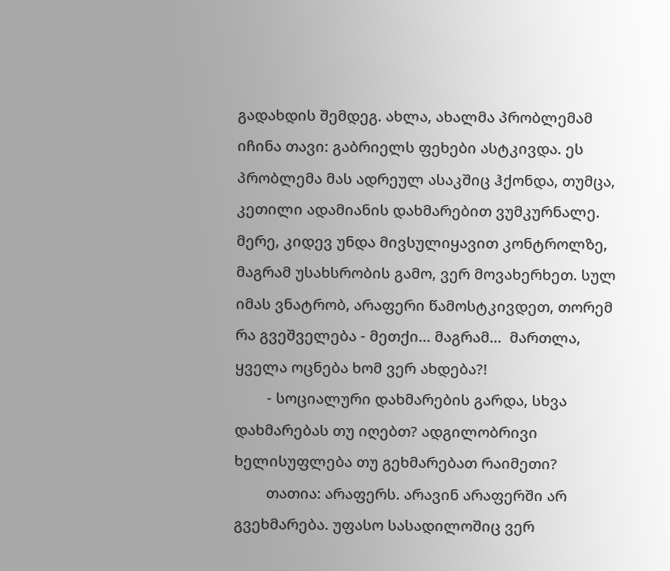გადახდის შემდეგ. ახლა, ახალმა პრობლემამ იჩინა თავი: გაბრიელს ფეხები ასტკივდა. ეს პრობლემა მას ადრეულ ასაკშიც ჰქონდა, თუმცა, კეთილი ადამიანის დახმარებით ვუმკურნალე. მერე, კიდევ უნდა მივსულიყავით კონტროლზე, მაგრამ უსახსრობის გამო, ვერ მოვახერხეთ. სულ იმას ვნატრობ, არაფერი წამოსტკივდეთ, თორემ რა გვეშველება - მეთქი... მაგრამ...  მართლა, ყველა ოცნება ხომ ვერ ახდება?!
        - სოციალური დახმარების გარდა, სხვა დახმარებას თუ იღებთ? ადგილობრივი ხელისუფლება თუ გეხმარებათ რაიმეთი?
        თათია: არაფერს. არავინ არაფერში არ გვეხმარება. უფასო სასადილოშიც ვერ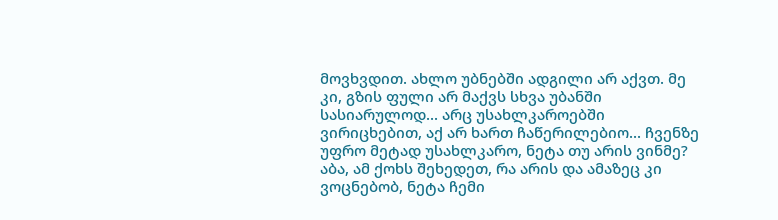მოვხვდით. ახლო უბნებში ადგილი არ აქვთ. მე კი, გზის ფული არ მაქვს სხვა უბანში სასიარულოდ... არც უსახლკაროებში ვირიცხებით, აქ არ ხართ ჩაწერილებიო... ჩვენზე უფრო მეტად უსახლკარო, ნეტა თუ არის ვინმე? აბა, ამ ქოხს შეხედეთ, რა არის და ამაზეც კი ვოცნებობ, ნეტა ჩემი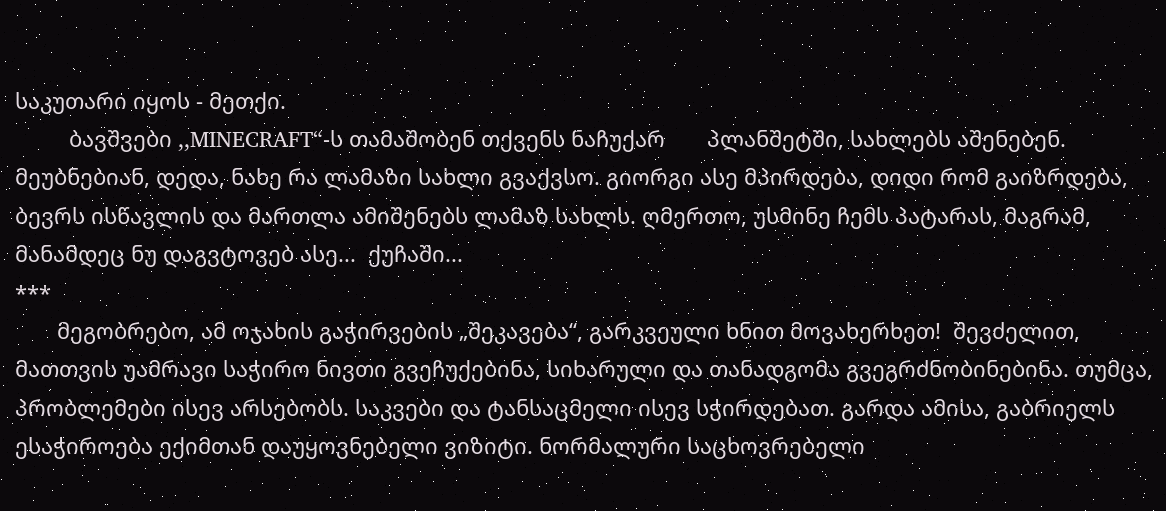საკუთარი იყოს - მეთქი.
         ბავშვები ,,MINECRAFT“-ს თამაშობენ თქვენს ნაჩუქარ       პლანშეტში, სახლებს აშენებენ. მეუბნებიან, დედა, ნახე რა ლამაზი სახლი გვაქვსო. გიორგი ასე მპირდება, დიდი რომ გაიზრდება, ბევრს ისწავლის და მართლა ამიშენებს ლამაზ სახლს. ღმერთო, უსმინე ჩემს პატარას, მაგრამ, მანამდეც ნუ დაგვტოვებ ასე...  ქუჩაში...
***
       მეგობრებო, ამ ოჯახის გაჭირვების „შეკავება“, გარკვეული ხნით მოვახერხეთ!  შევძელით, მათთვის უამრავი საჭირო ნივთი გვეჩუქებინა, სიხარული და თანადგომა გვეგრძნობინებინა. თუმცა, პრობლემები ისევ არსებობს. საკვები და ტანსაცმელი ისევ სჭირდებათ. გარდა ამისა, გაბრიელს ესაჭიროება ექიმთან დაუყოვნებელი ვიზიტი. ნორმალური საცხოვრებელი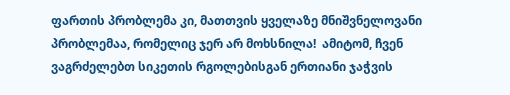ფართის პრობლემა კი, მათთვის ყველაზე მნიშვნელოვანი პრობლემაა, რომელიც ჯერ არ მოხსნილა!  ამიტომ, ჩვენ ვაგრძელებთ სიკეთის რგოლებისგან ერთიანი ჯაჭვის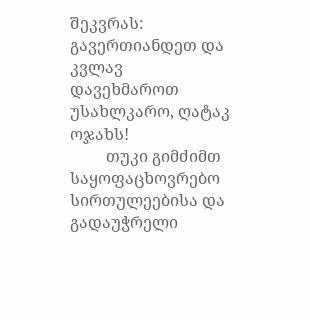შეკვრას: გავერთიანდეთ და კვლავ დავეხმაროთ უსახლკარო, ღატაკ ოჯახს!
         თუკი გიმძიმთ საყოფაცხოვრებო სირთულეებისა და   გადაუჭრელი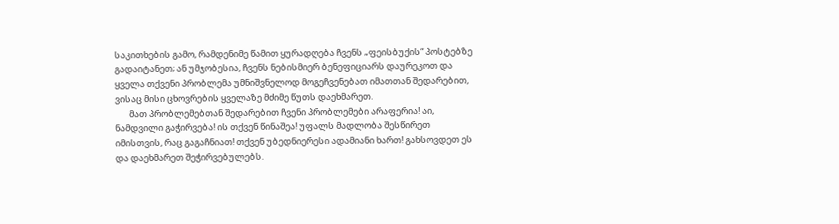საკითხების გამო, რამდენიმე წამით ყურადღება ჩვენს „ფეისბუქის“ პოსტებზე გადაიტანეთ; ან უმჯობესია, ჩვენს ნებისმიერ ბენეფიციარს დაურეკოთ და ყველა თქვენი პრობლემა უმნიშვნელოდ მოგეჩვენებათ იმათთან შედარებით, ვისაც მისი ცხოვრების ყველაზე მძიმე წუთს დაეხმარეთ.
       მათ პრობლემებთან შედარებით ჩვენი პრობლემები არაფერია! აი, ნამდვილი გაჭირვება! ის თქვენ წინაშეა! უფალს მადლობა შესწირეთ იმისთვის, რაც გაგაჩნიათ! თქვენ უბედნიერესი ადამიანი ხართ! გახსოვდეთ ეს და დაეხმარეთ შეჭირვებულებს.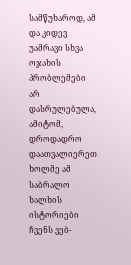სამწუხაროდ, ამ და კიდევ უამრავი სხვა ოჯახის პრობლემები არ დასრულებულა, ამიტომ, დროდადრო დაათვალიერეთ ხოლმე ამ საბრალო ხალხის ისტორიები ჩვენს ვებ-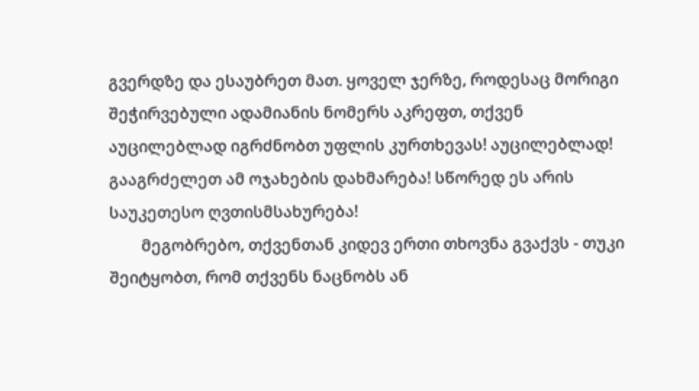გვერდზე და ესაუბრეთ მათ. ყოველ ჯერზე, როდესაც მორიგი შეჭირვებული ადამიანის ნომერს აკრეფთ, თქვენ აუცილებლად იგრძნობთ უფლის კურთხევას! აუცილებლად! გააგრძელეთ ამ ოჯახების დახმარება! სწორედ ეს არის საუკეთესო ღვთისმსახურება!
        მეგობრებო, თქვენთან კიდევ ერთი თხოვნა გვაქვს - თუკი შეიტყობთ, რომ თქვენს ნაცნობს ან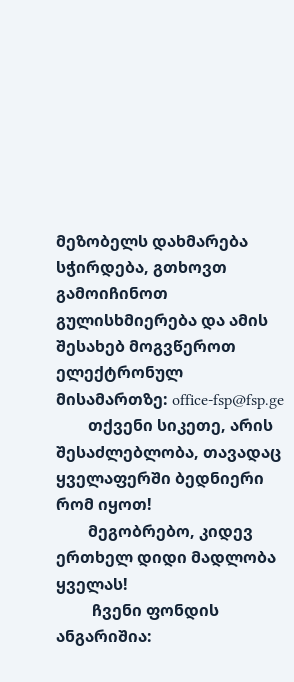მეზობელს დახმარება სჭირდება, გთხოვთ გამოიჩინოთ გულისხმიერება და ამის შესახებ მოგვწეროთ ელექტრონულ მისამართზე: office-fsp@fsp.ge
        თქვენი სიკეთე, არის შესაძლებლობა, თავადაც ყველაფერში ბედნიერი რომ იყოთ!
        მეგობრებო, კიდევ ერთხელ დიდი მადლობა ყველას!
         ჩვენი ფონდის ანგარიშია: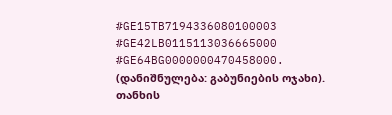#GE15TB7194336080100003
#GE42LB0115113036665000
#GE64BG0000000470458000.
(დანიშნულება: გაბუნიების ოჯახი).
თანხის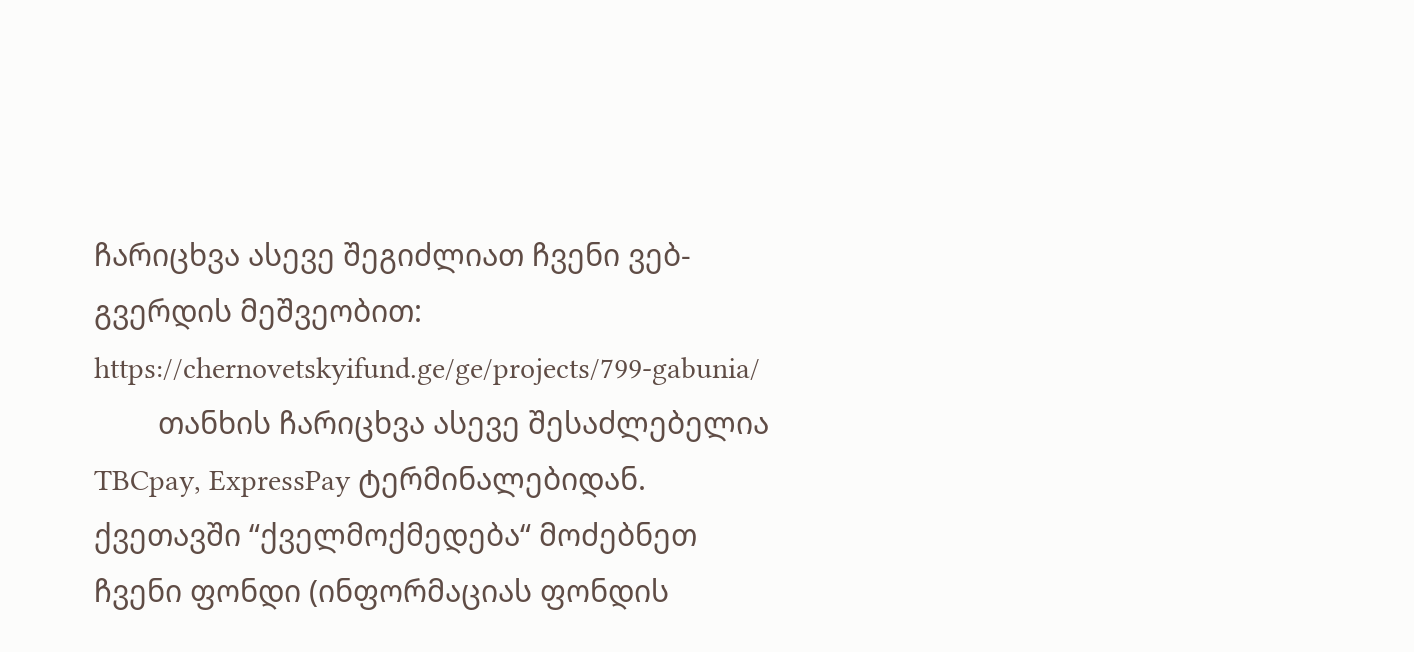ჩარიცხვა ასევე შეგიძლიათ ჩვენი ვებ-გვერდის მეშვეობით:
https://chernovetskyifund.ge/ge/projects/799-gabunia/
        თანხის ჩარიცხვა ასევე შესაძლებელია TBCpay, ExpressPay ტერმინალებიდან. ქვეთავში “ქველმოქმედება“ მოძებნეთ ჩვენი ფონდი (ინფორმაციას ფონდის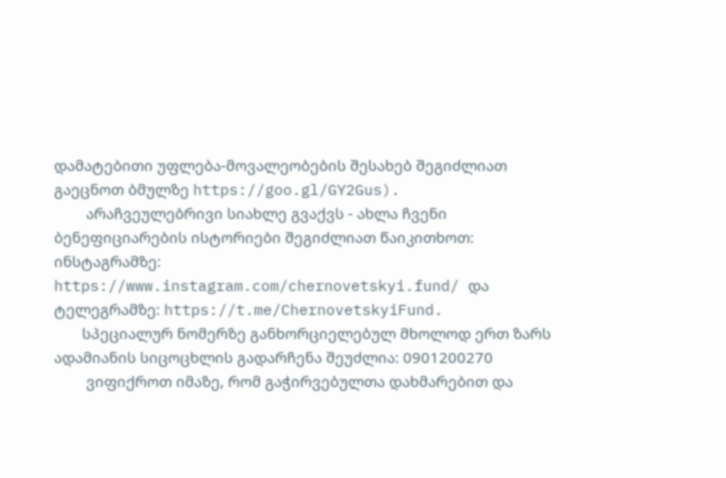დამატებითი უფლება-მოვალეობების შესახებ შეგიძლიათ გაეცნოთ ბმულზე https://goo.gl/GY2Gus).
        არაჩვეულებრივი სიახლე გვაქვს - ახლა ჩვენი ბენეფიციარების ისტორიები შეგიძლიათ წაიკითხოთ:
ინსტაგრამზე: https://www.instagram.com/chernovetskyi.fund/ და
ტელეგრამზე: https://t.me/ChernovetskyiFund.
       სპეციალურ ნომერზე განხორციელებულ მხოლოდ ერთ ზარს ადამიანის სიცოცხლის გადარჩენა შეუძლია: 0901200270
        ვიფიქროთ იმაზე, რომ გაჭირვებულთა დახმარებით და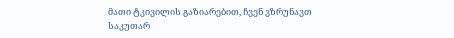მათი ტკივილის გაზიარებით, ჩვენ ვზრუნავთ საკუთარ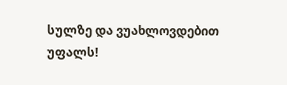სულზე და ვუახლოვდებით უფალს!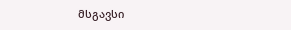მსგავსი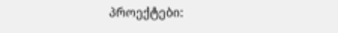პროექტები: